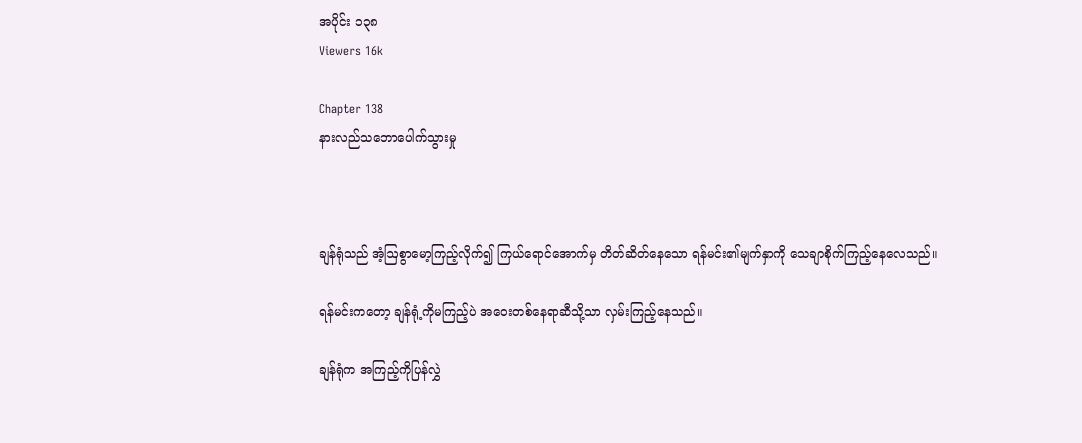အပိုင်း ၁၃၈
Viewers 16k

Chapter 138
နားလည်သဘောပေါက်သွားမှု



ချန်ရုံသည် အံ့ဩစွာမော့ကြည့်လိုက်၍ ကြယ်ရောင်အောက်မှ တိတ်ဆိတ်နေသော ရန်မင်း၏မျက်နှာကို သေချာစိုက်ကြည့်နေလေသည်။

ရန်မင်းကတော့ ချန်ရုံ့ကိုမကြည့်ပဲ အဝေးတစ်နေရာဆီသို့သာ လှမ်းကြည့်နေသည်။

ချန်ရုံက အကြည့်ကိုပြန်လွှဲ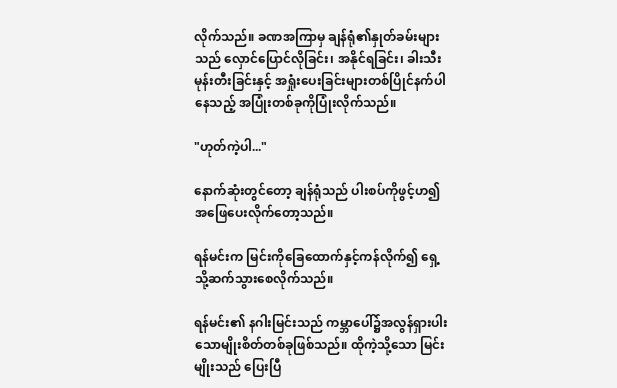လိုက်သည်။ ခဏအကြာမှ ချန်ရုံ၏နှုတ်ခမ်းများသည် လှောင်ပြောင်လိုခြင်း၊ အနိုင်ရခြင်း၊ ခါးသီးမုန်းတီးခြင်းနှင့် အရှုံးပေးခြင်းများတစ်ပြိုင်နက်ပါနေသည့် အပြုံးတစ်ခုကိုပြုံးလိုက်သည်။

"ဟုတ်ကဲ့ပါ..."

နောက်ဆုံးတွင်တော့ ချန်ရုံသည် ပါးစပ်ကိုဖွင့်ဟ၍ အဖြေပေးလိုက်တော့သည်။

ရန်မင်းက မြင်းကိုခြေထောက်နှင့်ကန်လိုက်၍ ရှေ့သို့ဆက်သွားစေလိုက်သည်။

ရန်မင်း၏ နဂါးမြင်းသည် ကမ္ဘာပေါ်၌အလွန်ရှားပါးသောမျိုးစိတ်တစ်ခုဖြစ်သည်။ ထိုကဲ့သို့သော မြင်းမျိုးသည် ပြေးပြီ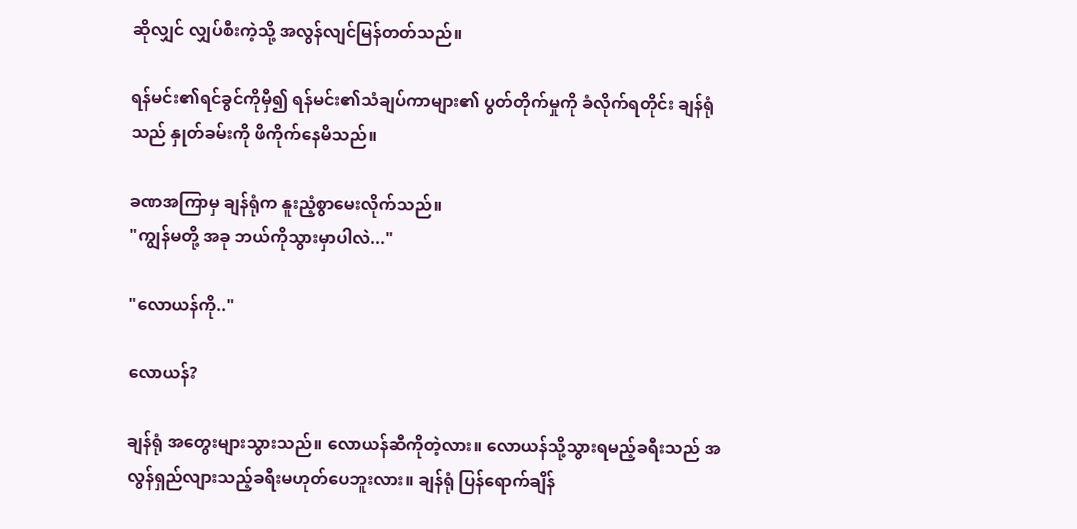ဆိုလျှင် လျှပ်စီးကဲ့သို့ အလွန်လျင်မြန်တတ်သည်။

ရန်မင်း၏ရင်ခွင်ကိုမှီ၍ ရန်မင်း၏သံချပ်ကာများ၏ ပွတ်တိုက်မှုကို ခံလိုက်ရတိုင်း ချန်ရုံသည် နှုတ်ခမ်းကို ဖိကိုက်နေမိသည်။

ခဏအကြာမှ ချန်ရုံက နူးညံ့စွာမေးလိုက်သည်။
"ကျွန်မတို့ အခု ဘယ်ကိုသွားမှာပါလဲ..."

"လောယန်ကို.."

လောယန်?

ချန်ရုံ အတွေးများသွားသည်။ လောယန်ဆီကိုတဲ့လား။ လောယန်သို့သွားရမည့်ခရီးသည် အလွန်ရှည်လျားသည့်ခရီးမဟုတ်ပေဘူးလား။ ချန်ရုံ ပြန်ရောက်ချိန်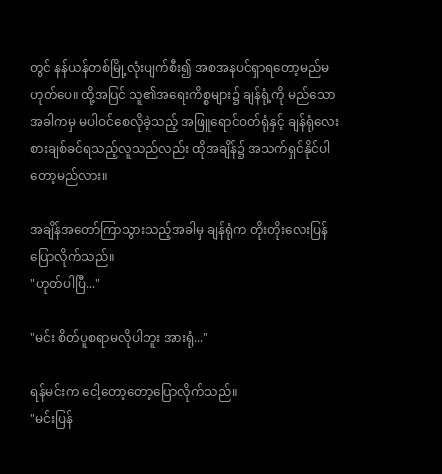တွင် နန်ယန်တစ်မြို့လုံးပျက်စီး၍ အစအနပင်ရှာရတော့မည်မဟုတ်ပေ။ ထို့အပြင် သူ၏အရေးကိစ္စများ၌ ချန်ရုံ့ကို မည်သောအခါကမှ မပါဝင်စေလိုခဲ့သည့် အဖြူရောင်ဝတ်ရုံနှင့် ချန်ရုံလေးစားချစ်ခင်ရသည့်လူသည်လည်း ထိုအချိန်၌ အသက်ရှင်နိုင်ပါတော့မည်လား။

အချိန်အတော်ကြာသွားသည့်အခါမှ ချန်ရုံက တိုးတိုးလေး‌ပြန်ပြောလိုက်သည်။
"ဟုတ်ပါပြီ..."

"မင်း စိတ်ပူစရာမလိုပါဘူး အားရုံ..."

ရန်မင်းက ငေါ့တော့တော့ပြောလိုက်သည်။
"မင်းပြန်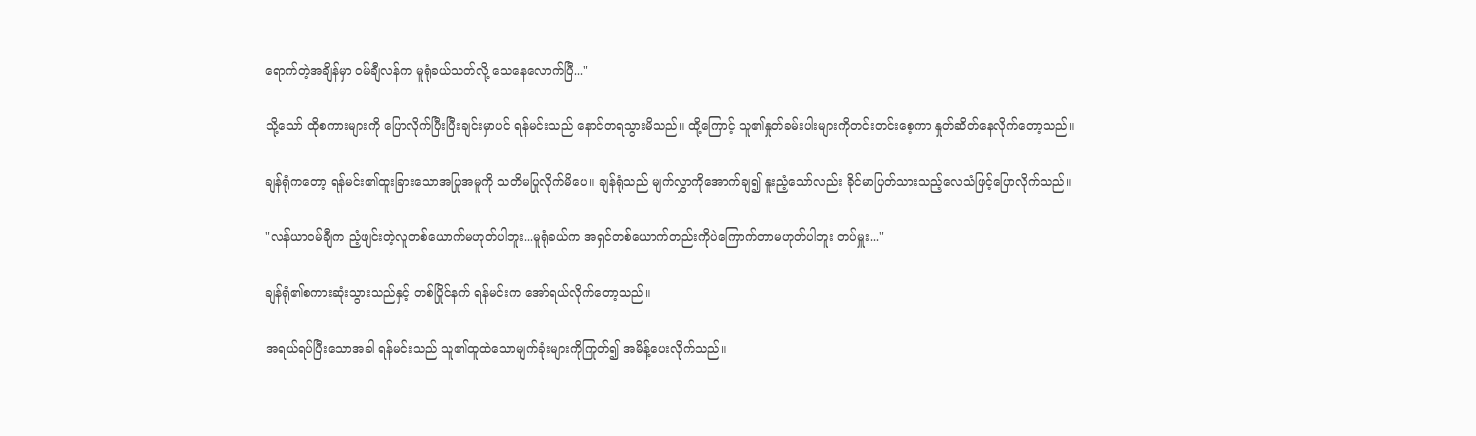ရောက်တဲ့အချိန်မှာ ဝမ်ချီလန်က မူရုံခယ်သတ်လို့ သေနေလောက်ပြီ..."

သို့သော် ထိုစကားများကို ပြောလိုက်ပြီးပြီးချင်းမှာပင် ရန်မင်းသည် နောင်တရသွားမိသည်။ ထို့ကြောင့် သူ၏နှုတ်ခမ်းပါးများကိုတင်းတင်းစေ့ကာ နှုတ်ဆိတ်နေလိုက်တော့သည်။

ချန်ရုံကတော့ ရန်မင်း၏ထူးခြားသောအပြုအမူကို သတိမပြုလိုက်မိပေ။ ချန်ရုံသည် မျက်လွှာကိုအောက်ချ၍ နူးညံ့သော်လည်း ခိုင်မာပြတ်သားသည့်လေသံဖြင့်ပြောလိုက်သည်။

"လန်ယာဝမ်ချီက ညံ့ဖျင်းတဲ့လူတစ်ယောက်မဟုတ်ပါဘူး...မူရုံခယ်က အရှင်တစ်ယောက်တည်းကိုပဲကြောက်တာမဟုတ်ပါဘူး တပ်မှူး..."

ချန်ရုံ၏စကားဆုံးသွားသည်နှင့် တစ်ပြိုင်နက် ရန်မင်းက အော်ရယ်လိုက်တော့သည်။

အရယ်ရပ်ပြီးသောအခါ ရန်မင်းသည် သူ၏ထူထဲသောမျက်ခုံးများကိုကြုတ်၍ အမိန့်ပေးလိုက်သည်။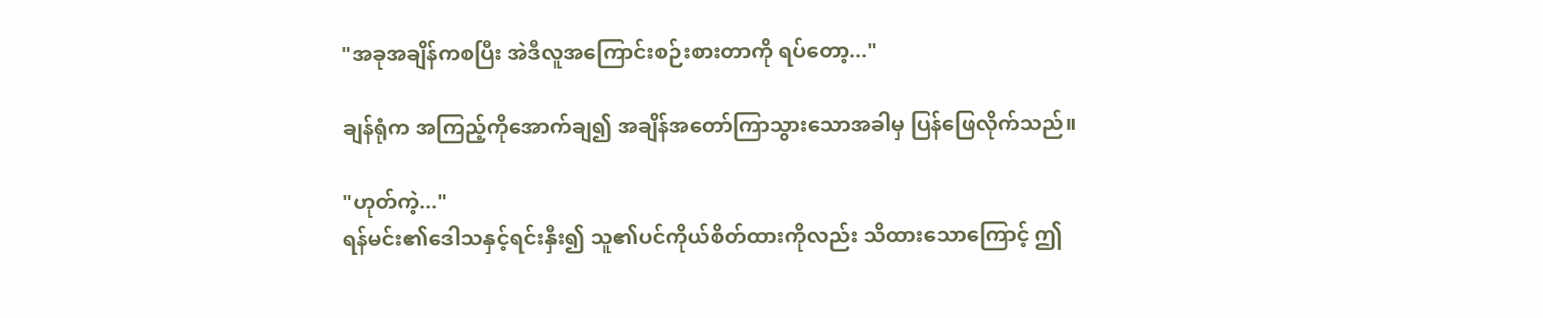"အခုအချိန်ကစပြီး အဲဒီလူအကြောင်းစဉ်းစားတာကို ရပ်တော့..."

ချန်ရုံက အကြည့်ကိုအောက်ချ၍ အချိန်အတော်ကြာသွားသောအခါမှ ပြန်ဖြေလိုက်သည်။

"ဟုတ်ကဲ့..."
ရန်မင်း၏ဒေါသနှင့်ရင်းနှီး၍ သူ၏ပင်ကိုယ်စိတ်ထားကိုလည်း သိထားသောကြောင့် ဤ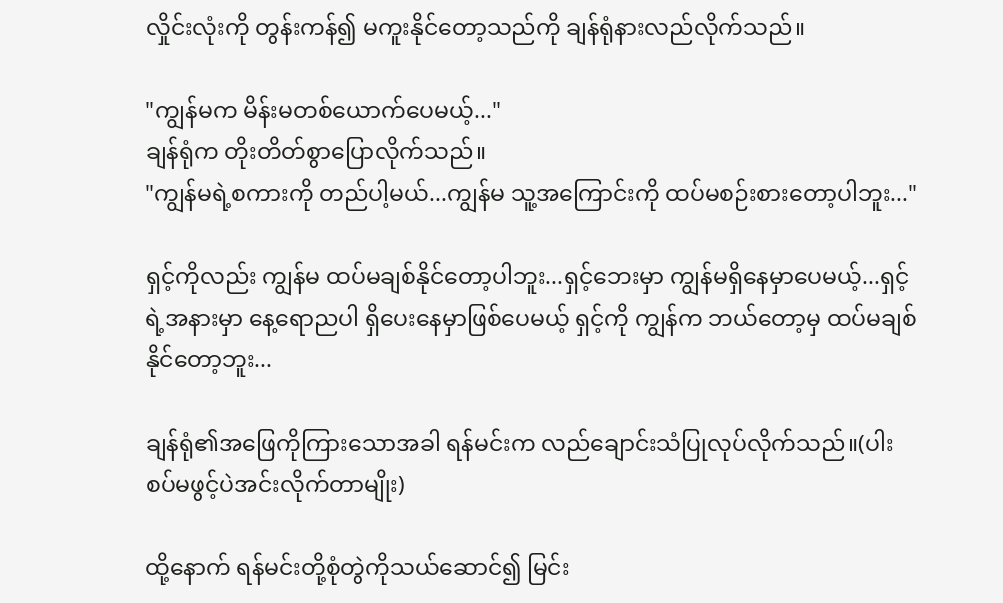လှိုင်းလုံးကို တွန်းကန်၍ မကူးနိုင်တော့သည်ကို ချန်ရုံနားလည်လိုက်သည်။

"ကျွန်မက မိန်းမတစ်ယောက်ပေမယ့်..."
ချန်ရုံက တိုးတိတ်စွာပြောလိုက်သည်။
"ကျွန်မရဲ့စကားကို တည်ပါ့မယ်...ကျွန်မ သူ့အကြောင်းကို ထပ်မစဉ်းစားတော့ပါဘူး..."

ရှင့်ကိုလည်း ကျွန်မ ထပ်မချစ်‌နိုင်တော့ပါဘူး...ရှင့်ဘေးမှာ ကျွန်မရှိနေမှာပေမယ့်...ရှင့်ရဲ့အနားမှာ နေ့ရောညပါ ရှိပေးနေမှာဖြစ်ပေမယ့် ရှင့်ကို ကျွန်က ဘယ်တော့မှ ထပ်မချစ်နိုင်တော့ဘူး...

ချန်ရုံ၏အဖြေကိုကြားသောအခါ ရန်မင်းက လည်ချောင်းသံပြုလုပ်လိုက်သည်။(ပါးစပ်မဖွင့်ပဲအင်းလိုက်တာမျိုး)

ထို့နောက် ရန်မင်းတို့စုံတွဲကိုသယ်ဆောင်၍ မြင်း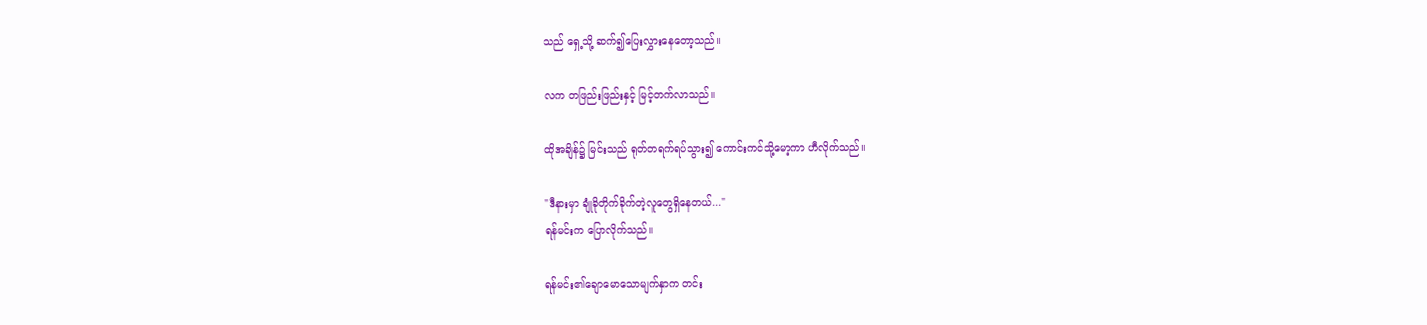သည် ရှေ့သို့ ဆက်၍ပြေးလွှားနေတော့သည်။

လက တဖြည်းဖြည်းနှင့် မြင့်တက်လာသည်။

ထိုအချိန်၌ မြင်းသည် ရုတ်တရက်ရပ်သွား၍ ကောင်းကင်သို့မော့ကာ ဟီလိုက်သည်။

"ဒီနားမှာ ချုံခိုတိုက်ခိုက်တဲ့လူတွေရှိနေတယ်..."
ရန်မင်းက ပြောလိုက်သည်။

ရန်မင်း၏ချောမောသောမျက်နှာက တင်း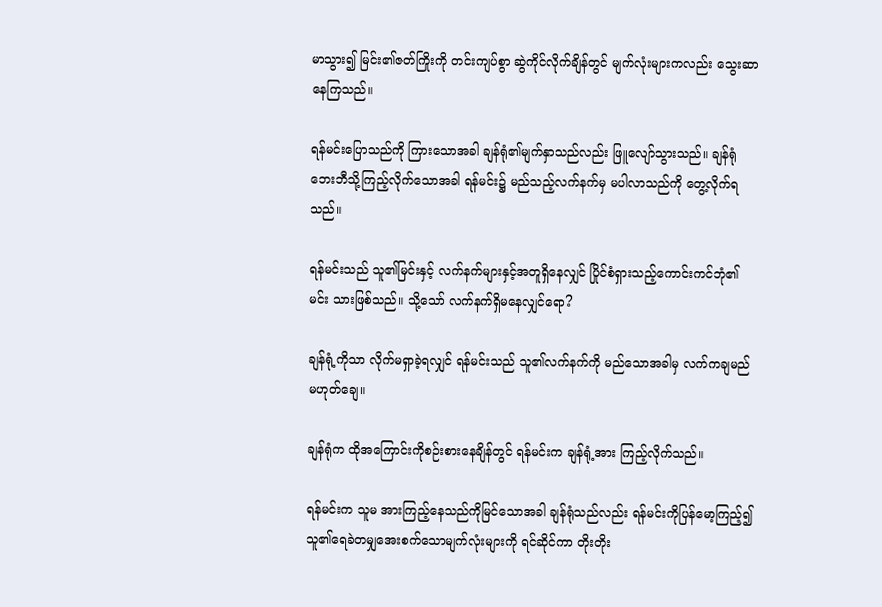မာသွား၍ မြင်း၏ဇတ်ကြိုးကို တင်းကျပ်စွာ ဆွဲကိုင်လိုက်ချိန်တွင် မျက်လုံးများကလည်း သွေးဆာနေကြသည်။

ရန်မင်းပြောသည်ကို ကြားသောအခါ ချန်ရုံ၏မျက်နှာသည်လည်း ဖြူလျော်သွားသည်။ ချန်ရုံ ဘေးဘီသို့ကြည့်လိုက်သောအခါ ရန်မင်း၌ မည်သည့်လက်နက်မှ မပါလာသည်ကို တွေ့လိုက်ရသည်။

ရန်မင်းသည် သူ၏မြင်းနှင့် လက်နက်များနှင့်အတူရှိ‌နေလျှင် ပြိုင်စံရှားသည့်ကောင်းကင်ဘုံ၏မင်း သားဖြစ်သည်။ သို့သော် လက်နက်ရှိမနေလျှင်ရော?

ချန်ရုံ့ကိုသာ လိုက်မရှာခဲ့ရလျှင် ရန်မင်းသည် သူ၏လက်နက်ကို မည်သောအခါမှ လက်ကချမည်မဟုတ်ချေ။

ချန်ရုံက ထိုအကြောင်းကိုစဉ်းစားနေချိန်တွင် ရန်မင်းက ချန်ရုံ့အား ကြည့်လိုက်သည်။

ရန်မင်းက သူမ အားကြည့်နေသည်ကိုမြင်သောအခါ ချန်ရုံသည်လည်း ရန်မင်းကိုပြန်မော့ကြည့်၍ သူ၏ရေခဲတမျှအေးစက်သောမျက်လုံးများကို ရင်ဆိုင်ကာ တိုးတိုး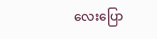လေးပြော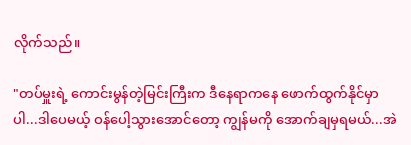လိုက်သည်။

"တပ်မှူးရဲ့ ကောင်းမွန်တဲ့မြင်းကြီးက ဒီနေရာကနေ ဖောက်ထွက်နိုင်မှာပါ...ဒါပေမယ့် ဝန်ပေါ့သွားအောင်တော့ ကျွန်မကို အောက်ချမှရမယ်...အဲ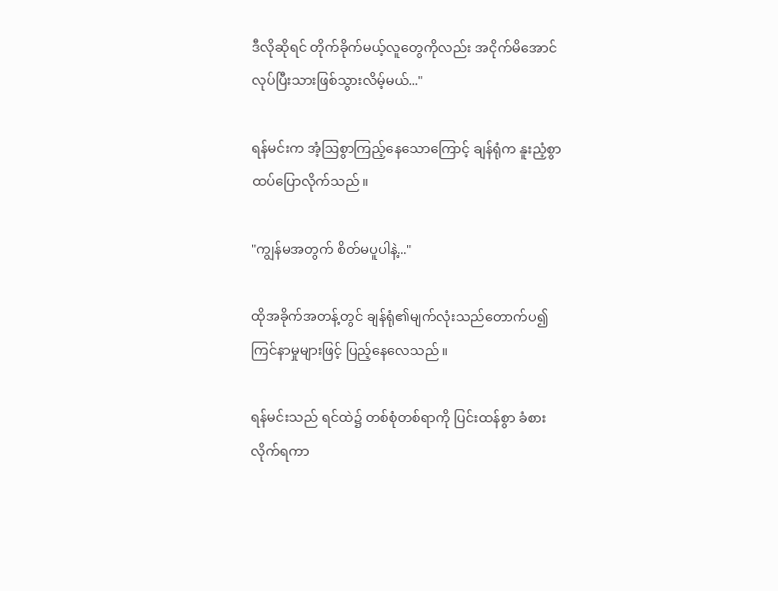ဒီလိုဆိုရင် တိုက်ခိုက်မယ့်လူတွေကိုလည်း အငိုက်မိအောင် လုပ်ပြီးသားဖြစ်သွားလိမ့်မယ်..."

ရန်မင်းက အံ့ဩစွာကြည့်နေသောကြောင့် ချန်ရုံက နူးညံ့စွာ ထပ်ပြောလိုက်သည်။

"ကျွန်မအတွက် စိတ်မပူပါနဲ့..."

ထိုအခိုက်အတန့်တွင် ချန်ရုံ၏မျက်လုံးသည်တောက်ပ၍ ကြင်နာမှုများဖြင့် ပြည့်နေလေသည်။

ရန်မင်းသည် ရင်ထဲ၌ တစ်စုံတစ်ရာကို ပြင်းထန်စွာ ခံစားလိုက်ရကာ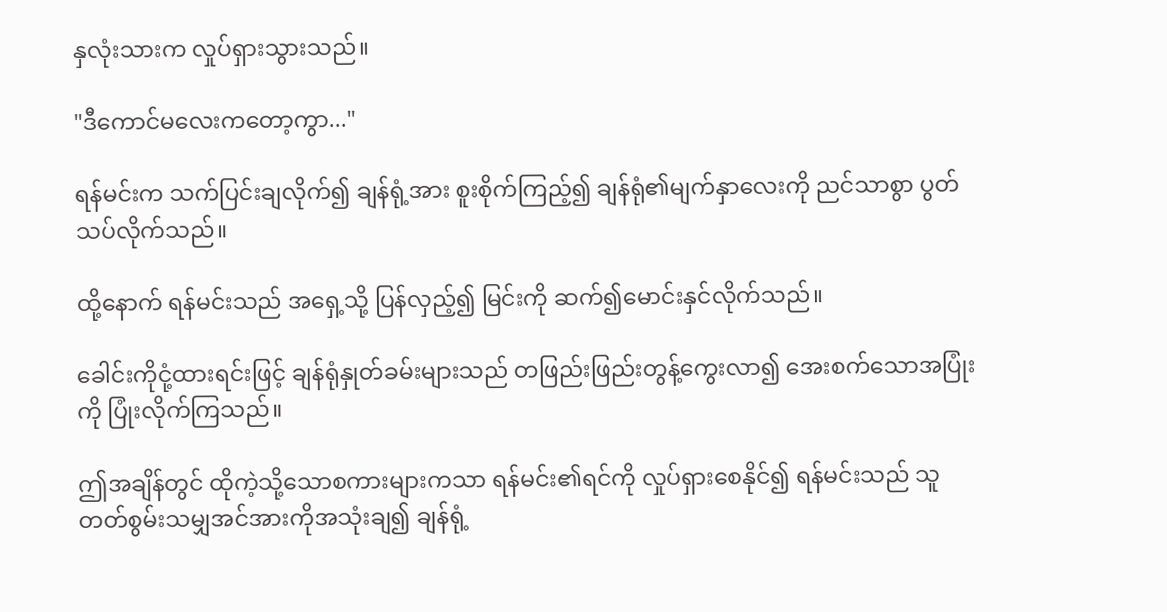နှလုံးသားက လှုပ်ရှားသွားသည်။

"ဒီကောင်မလေးကတော့ကွာ..."

ရန်မင်းက သက်ပြင်းချလိုက်၍ ချန်ရုံ့အား စူးစိုက်ကြည့်၍ ချန်ရုံ၏မျက်နှာလေးကို ညင်သာစွာ ပွတ်သပ်လိုက်သည်။

ထို့နောက် ရန်မင်းသည် အရှေ့သို့ ပြန်လှည့်၍ မြင်းကို ဆက်၍မောင်းနှင်လိုက်သည်။

ခေါင်းကိုငုံ့ထားရင်းဖြင့် ချန်ရုံနှုတ်ခမ်းများသည် တဖြည်းဖြည်းတွန့်ကွေးလာ၍ အေးစက်သောအပြုံးကို ပြုံးလိုက်ကြသည်။

ဤအချိန်တွင် ထိုကဲ့သို့သောစကားများကသာ ရန်မင်း၏ရင်ကို လှုပ်ရှားစေနိုင်၍ ရန်မင်းသည် သူတတ်စွမ်းသမျှအင်အားကိုအသုံးချ၍ ချန်ရုံ့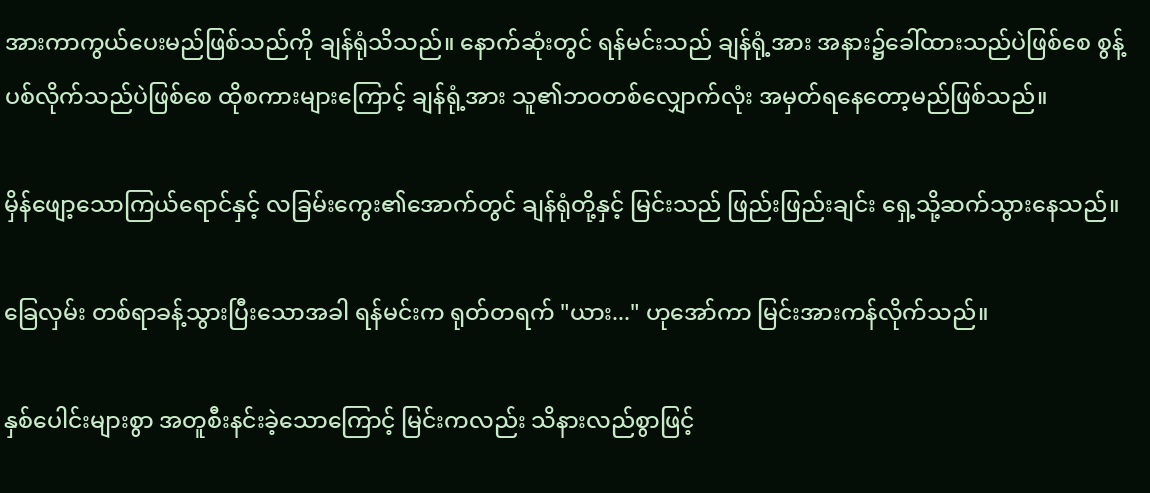အားကာကွယ်ပေးမည်ဖြစ်သည်ကို ချန်ရုံသိသည်။ နောက်ဆုံးတွင် ရန်မင်းသည် ချန်ရုံ့အား အနား၌ခေါ်ထားသည်ပဲဖြစ်စေ စွန့်ပစ်လိုက်သည်ပဲဖြစ်စေ ထိုစကားများကြောင့် ချန်ရုံ့အား သူ၏ဘဝတစ်လျှောက်လုံး အမှတ်ရနေတော့မည်ဖြစ်သည်။

မှိန်ဖျော့သောကြယ်ရောင်နှင့် လခြမ်းကွေး၏အောက်တွင် ချန်ရုံတို့နှင့် မြင်းသည် ဖြည်းဖြည်းချင်း ရှေ့သို့ဆက်သွားနေသည်။

ခြေလှမ်း တစ်ရာခန့်သွားပြီးသောအခါ ရန်မင်းက ရုတ်တရက် "ယား..." ဟုအော်ကာ မြင်းအားကန်လိုက်သည်။

နှစ်ပေါင်းများစွာ အတူစီးနင်းခဲ့သောကြောင့် မြင်းကလည်း သိနားလည်စွာဖြင့်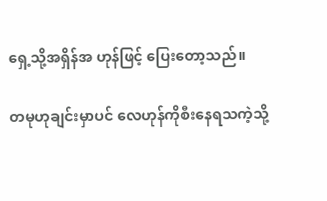ရှေ့သို့အရှိန်အ ဟုန်ဖြင့် ပြေးတော့သည်။

တမုဟုချင်းမှာပင် လေဟုန်ကိုစီးနေရသကဲ့သို့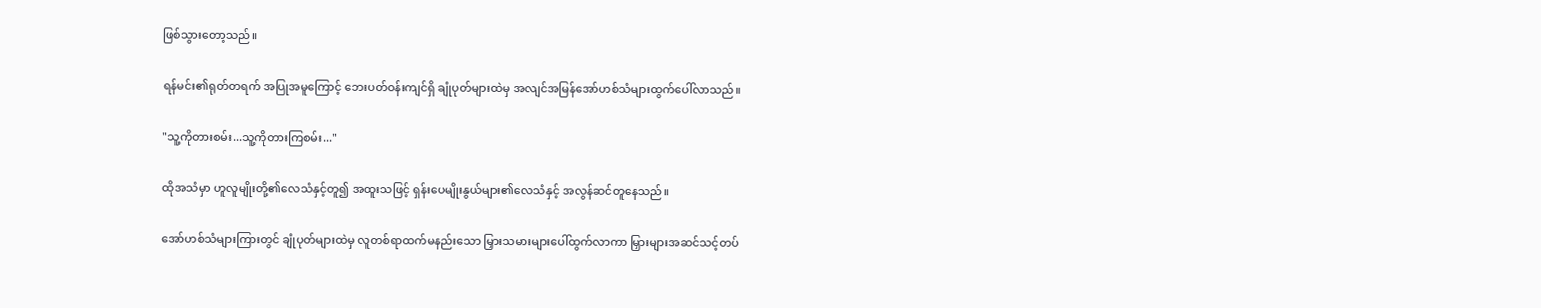ဖြစ်သွားတော့သည်။

ရန်မင်း၏ရုတ်တရက် အပြုအမူကြောင့် ဘေးပတ်ဝန်းကျင်ရှိ ချုံပုတ်များထဲမှ အလျင်အမြန်အော်ဟစ်သံများထွက်ပေါ်လာသည်။

"သူ့ကိုတားစမ်း...သူ့ကိုတားကြစမ်း..."

ထိုအသံမှာ ဟူလူမျိုးတို့၏လေသံနှင့်တူ၍ အထူးသဖြင့် ရှန်းပေမျိုးနွယ်များ၏လေသံနှင့် အလွန်ဆင်တူနေသည်။

အော်ဟစ်သံများကြားတွင် ချုံပုတ်များထဲမှ လူတစ်ရာထက်မနည်းသော မြှားသမားများပေါ်ထွက်လာကာ မြှားများအဆင်သင့်တပ်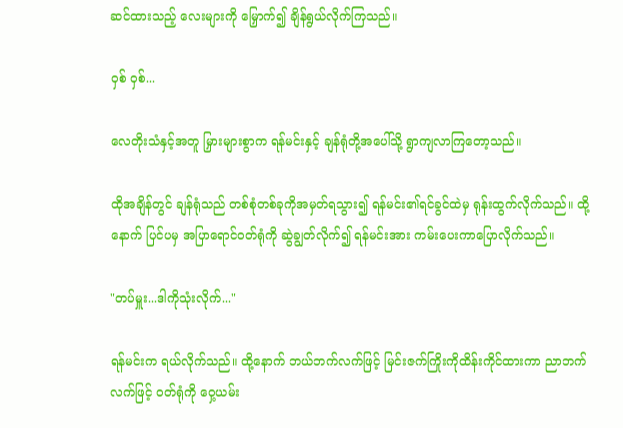ဆင်ထားသည့် လေးများကို မြှောက်၍ ချိန်ရွယ်လိုက်ကြသည်။

ဝှစ် ဝှစ်...

လေတိုးသံနှင့်အတူ မြှားများစွာက ရန်မင်းနှင့် ချန်ရုံတို့အပေါ်သို့ ရွာကျလာကြတော့သည်။

ထိုအချိန်တွင် ချန်ရုံသည် တစ်စုံတစ်ခုကိုအမှတ်ရသွား၍ ရန်မင်း၏ရင်ခွင်ထဲမှ ရုန်းထွက်လိုက်သည်။ ထို့နောက် ပြင်ပမှ အပြာရောင်ဝတ်ရုံကို ဆွဲချွတ်လိုက်၍ ရန်‌မင်းအား ကမ်းပေးကာပြောလိုက်သည်။

"တပ်မှူး...ဒါကိုသုံးလိုက်..."

ရန်မင်းက ရယ်လိုက်သည်။ ထို့နောက် ဘယ်ဘက်လက်ဖြင့် မြင်းဇက်ကြိုးကိုထိန်းကိုင်ထားကာ ညာဘက်လက်ဖြင့် ဝတ်ရုံကို ဝှေ့ယမ်း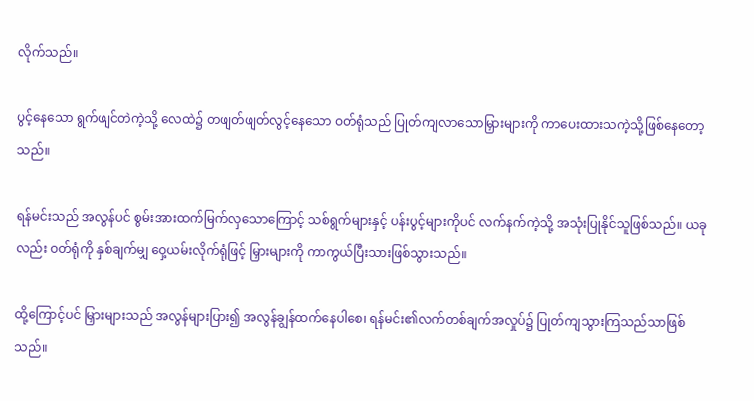လိုက်သည်။

ပွင့်နေသော ရွက်ဖျင်တဲကဲ့သို့ လေထဲ၌ တဖျတ်ဖျတ်လွင့်နေသော ဝတ်ရုံသည် ပြုတ်ကျလာသောမြှားများကို ကာပေးထားသကဲ့သို့ဖြစ်နေတော့သည်။

ရန်မင်းသည် အလွန်ပင် စွမ်းအားထက်မြက်လှသောကြောင့် သစ်ရွက်များနှင့် ပန်းပွင့်များကိုပင် လက်နက်ကဲ့သို့ အသုံးပြုနိုင်သူဖြစ်သည်။ ယခုလည်း ဝတ်ရုံကို နှစ်ချက်မျှ ဝှေ့ယမ်းလိုက်ရုံဖြင့် မြှားများကို ကာကွယ်ပြီးသားဖြစ်သွားသည်။

ထို့ကြောင့်ပင် မြှားများသည် အလွန်များပြား၍ အလွန်ချွန်ထက်နေပါစေ၊ ရန်မင်း၏လက်တစ်ချက်အလှုပ်၌ ပြုတ်ကျသွားကြသည်သာဖြစ်သည်။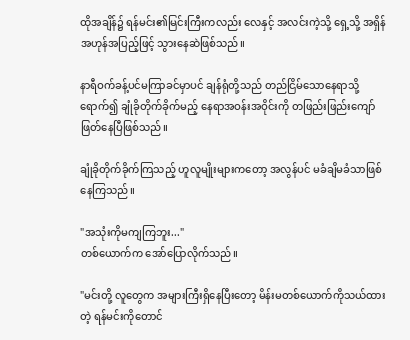ထိုအချိန်၌ ရန်မင်း၏မြင်းကြီးကလည်း လေနှင့် အလင်းကဲ့သို့ ရှေ့သို့ အရှိန်အဟုန်အပြည့်ဖြင့် သွားနေဆဲဖြစ်သည်။

နာရီဝက်ခန့်ပင်မကြာခင်မှာပင် ချန်ရုံတို့သည် တည်ငြိမ်သောနေရာသို့ရောက်၍ ချုံခိုတိုက်ခိုက်မည့် နေရာအဝန်းအဝိုင်းကို တဖြည်းဖြည်းကျော်ဖြတ်နေပြီဖြစ်သည်။

ချုံခိုတိုက်ခိုက်ကြသည့် ဟူလူမျိုးများကတော့ အလွန်ပင် မခံချိမခံသာဖြစ်နေကြသည်။

"အသုံးကိုမကျကြဘူး..."
တစ်ယောက်က အော်ပြောလိုက်သည်။

"မင်းတို့ လူတွေက အများကြီးရှိနေပြီးတော့ မိန်းမတစ်ယောက်ကိုသယ်ထားတဲ့ ရန်မင်းကိုတောင်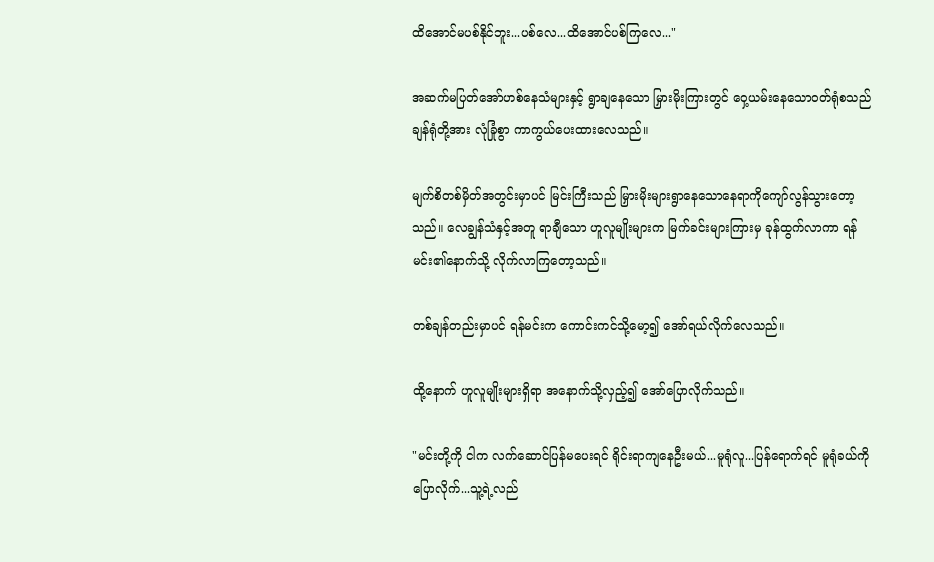ထိအောင်မပစ်နိုင်ဘူး...ပစ်လေ...ထိအောင်ပစ်ကြလေ..."

အဆက်မပြတ်အော်ဟစ်နေသံများနှင့် ရွာချနေသော မြှားမိုးကြားတွင် ဝှေ့ယမ်းနေသောဝတ်ရုံစသည် ချန်ရုံတို့အား လုံခြုံစွာ ကာကွယ်ပေးထားလေသည်။

မျက်စိတစ်မှိတ်အတွင်းမှာပင် မြင်းကြီးသည် မြှားမိုးများရွာနေသောနေရာကိုကျော်လွန်သွားတော့သည်။ လေချွန်သံနှင့်အတူ ရာချီသော ဟူလူမျိုးများက မြက်ခင်းများကြားမှ ခုန်ထွက်လာကာ ရန်မင်း၏နောက်သို့ လိုက်လာကြတော့သည်။

တစ်ချန်တည်းမှာပင် ရန်မင်းက ကောင်းကင်သို့မော့၍ အော်ရယ်လိုက်လေသည်။

ထို့နောက် ဟူလူမျိုးများရှိရာ အနောက်သို့လှည့်၍ အော်ပြောလိုက်သည်။

"မင်းတို့ကို ငါက လက်ဆောင်ပြန်မပေးရင် ရိုင်းရာကျနေဦးမယ်...မူရုံလူ...ပြန်ရောက်ရင် မူရုံခယ်ကိုပြောလိုက်...သူ့ရဲ့လည်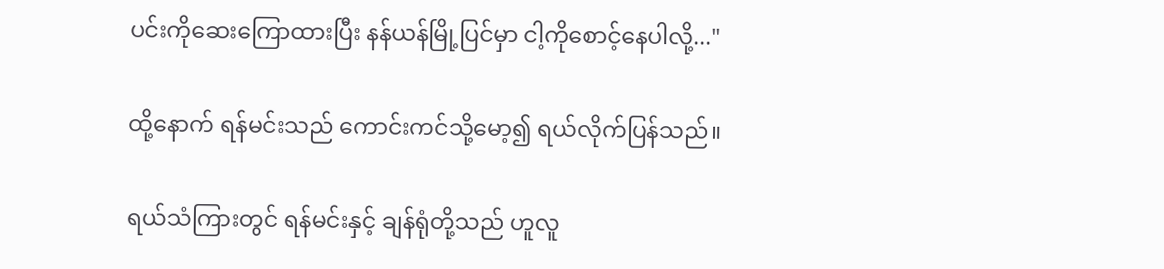ပင်းကိုဆေးကြောထားပြီး နန်ယန်မြို့ပြင်မှာ ငါ့ကိုစောင့်နေပါလို့..."

ထို့နောက် ရန်မင်းသည် ကောင်းကင်သို့မော့၍ ရယ်လိုက်ပြန်သည်။

ရယ်သံကြားတွင် ရန်မင်းနှင့် ချန်ရုံတို့သည် ဟူလူ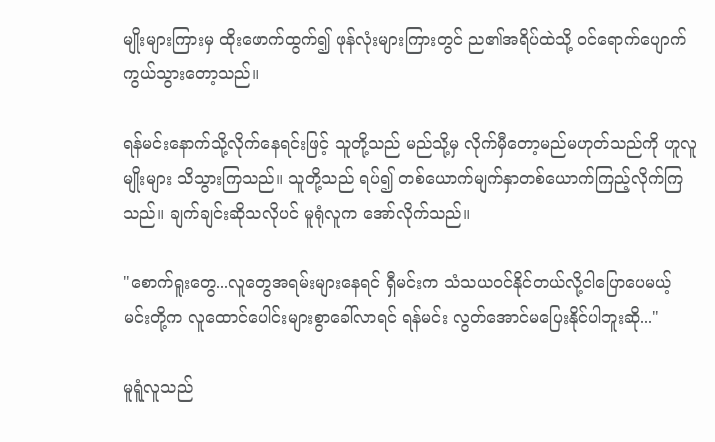မျိုးများကြားမှ ထိုးဖောက်ထွက်၍ ဖုန်လုံးများကြားတွင် ည၏အရိပ်ထဲသို့ ဝင်ရောက်ပျောက်ကွယ်သွားတော့သည်။

ရန်မင်းနောက်သို့လိုက်နေရင်းဖြင့် သူတို့သည် မည်သို့မှ လိုက်မှီတော့မည်မဟုတ်သည်ကို ဟူလူမျိုးများ သိသွားကြသည်။ သူတို့သည် ရပ်၍ တစ်ယောက်မျက်နှာတစ်ယောက်ကြည့်လိုက်ကြသည်။ ချက်ချင်းဆိုသလိုပင် မူရုံလူက အော်လိုက်သည်။

"စောက်ရူးတွေ...လူတွေအရမ်းများနေရင် ရှီမင်းက သံသယဝင်နိုင်တယ်လို့ငါ‌ပြောပေမယ့် မင်းတို့က လူထောင်ပေါင်းများစွာခေါ်လာရင် ရန်မင်း လွတ်အောင်မပြေးနိုင်ပါဘူးဆို..."

မူရူံလူသည်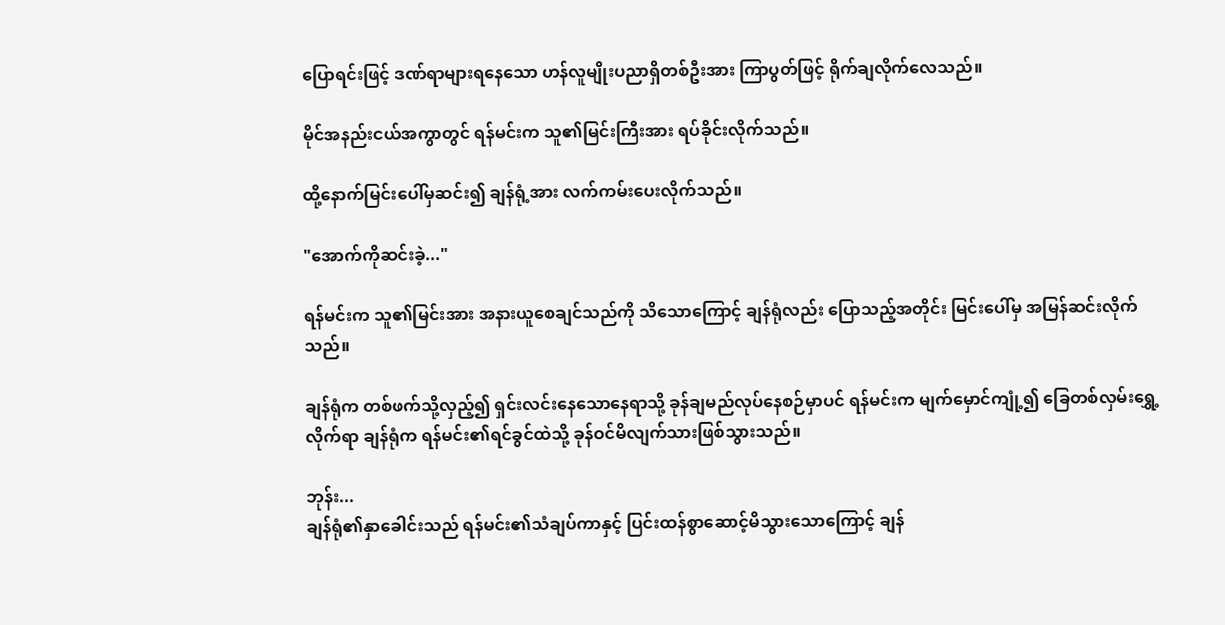ပြောရင်းဖြင့် ဒဏ်ရာများရနေသော ဟန်လူမျိုးပညာရှိတစ်ဦးအား ကြာပွတ်ဖြင့် ရိုက်ချလိုက်လေသည်။

မိုင်အနည်းငယ်အကွာတွင် ရန်မင်းက သူ၏မြင်းကြီးအား ရပ်ခိုင်းလိုက်သည်။

ထို့နောက်မြင်းပေါ်မှဆင်း၍ ချန်ရုံ့အား လက်ကမ်းပေးလိုက်သည်။

"အောက်ကိုဆင်းခဲ့..."

ရန်မင်းက သူ၏မြင်းအား အနားယူစေချင်သည်ကို သိသောကြောင့် ချန်ရုံလည်း ပြောသည့်အတိုင်း မြင်းပေါ်မှ အမြန်ဆင်းလိုက်သည်။

ချန်ရုံက တစ်ဖက်သို့လှည့်၍ ရှင်းလင်းနေသောနေရာသို့ ခုန်ချမည်လုပ်နေစဉ်မှာပင် ရန်မင်းက မျက်မှောင်ကျုံ့၍ ခြေတစ်လှမ်းရွှေ့လိုက်ရာ ချန်ရုံက ရန်မင်း၏ရင်ခွင်ထဲသို့ ခုန်ဝင်မိလျက်သားဖြစ်သွားသည်။

ဘုန်း...
ချန်ရုံ၏နှာခေါင်းသည် ရန်မင်း၏သံချပ်ကာနှင့် ပြင်းထန်စွာဆောင့်မိသွားသောကြောင့် ချန်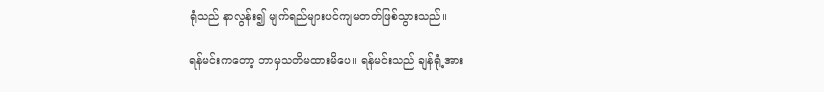ရုံသည် နာလွန်း၍ မျက်ရည်များပင်ကျမတတ်ဖြစ်သွားသည်။

ရန်မင်းကတော့ ဘာမှသတိမထားမိပေ။ ရန်မင်းသည် ချန်ရုံ့အား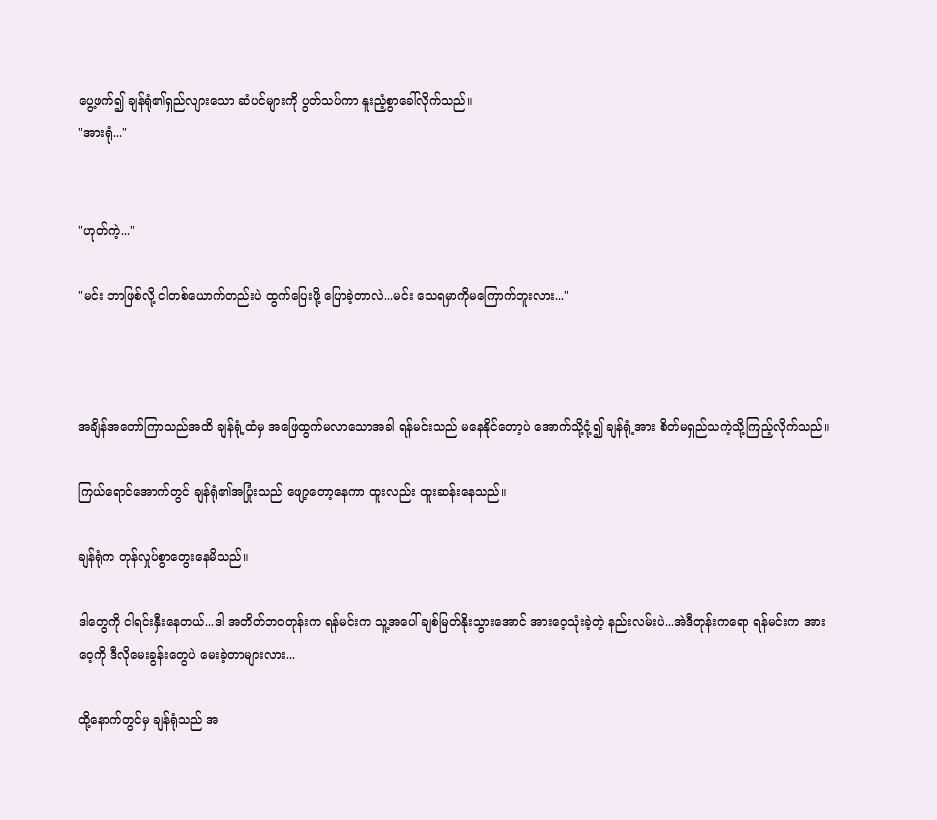ပွေ့ဖက်၍ ချန်ရုံ၏ရှည်လျားသော ဆံပင်များကို ပွတ်သပ်ကာ နူးညံ့စွာခေါ်လိုက်သည်။
"အားရုံ..."


"ဟုတ်ကဲ့..."

"မင်း ဘာဖြစ်လို့ ငါတစ်ယောက်တည်းပဲ ထွက်ပြေးဖို့ ပြောခဲ့တာလဲ...မင်း သေရမှာကိုမကြောက်ဘူးလား..."



အချိန်အတော်ကြာသည်အထိ ချန်ရုံ့ထံမှ အဖြေထွက်မလာသောအခါ ရန်မင်းသည် မနေနိုင်တော့ပဲ အောက်သို့ငုံ့၍ ချန်ရုံ့အား စိတ်မရှည်သကဲ့သို့ကြည့်လိုက်သည်။

ကြယ်ရောင်အောက်တွင် ချန်ရုံ၏အပြုံးသည် ဖျော့တော့နေကာ ထူးလည်း ထူးဆန်းနေသည်။

ချန်ရုံက တုန်လှုပ်စွာတွေးနေမိသည်။

ဒါတွေကို ငါရင်းနှီးနေတယ်...ဒါ အတိတ်ဘဝတုန်းက ရန်မင်းက သူ့အပေါ် ချစ်မြတ်နိုးသွားအောင် အားဝေ့သုံးခဲ့တဲ့ နည်းလမ်းပဲ...အဲဒီတုန်းကရော ရန်မင်းက အားဝေ့ကို ဒီလိုမေးခွန်းတွေပဲ မေးခဲ့တာများလား...

ထို့နောက်တွင်မှ ချန်ရုံသည် အ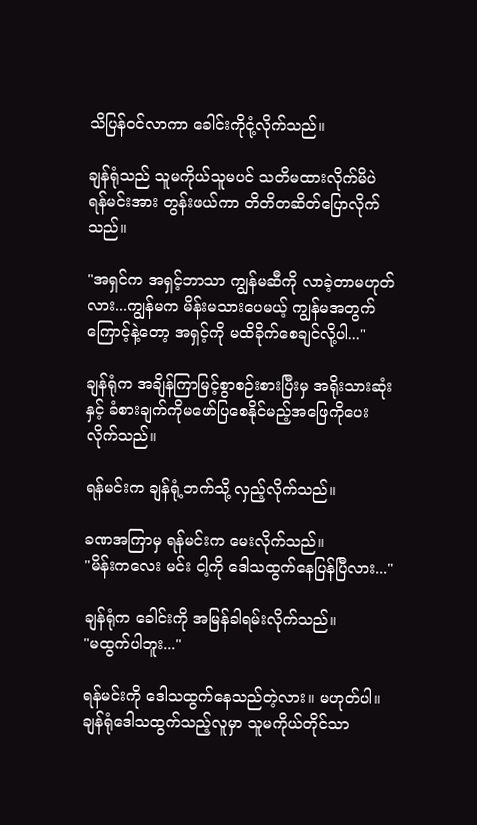သိပြန်ဝင်လာကာ ခေါင်းကိုငုံ့လိုက်သည်။

ချန်ရုံသည် သူမကိုယ်သူမပင် သတိမထားလိုက်မိပဲ ရန်မင်းအား တွန်းဖယ်ကာ တိတိတဆိတ်ပြောလိုက်သည်။

"အရှင်က အရှင့်ဘာသာ ကျွန်မဆီကို လာခဲ့တာမဟုတ်လား...ကျွန်မက မိန်းမသားပေမယ့် ကျွန်မအတွက်ကြောင့်နဲ့တော့ အရှင့်ကို မထိခိုက်စေချင်လို့ပါ..."

ချန်ရုံက အချိန်ကြာမြင့်စွာစဉ်းစားပြီးမှ အရိုးသားဆုံးနှင့် ခံစားချက်ကိုမဖော်ပြစေနိုင်မည့်အဖြေကိုပေးလိုက်သည်။

ရန်မင်းက ချန်ရုံ့ဘက်သို့ လှည့်လိုက်သည်။

ခဏအကြာမှ ရန်မင်းက မေးလိုက်သည်။
"မိန်းကလေး မင်း ငါ့ကို ‌ဒေါသထွက်နေပြန်ပြီလား..."

ချန်ရုံက ခေါင်းကို အမြန်ခါရမ်းလိုက်သည်။
"မထွက်ပါဘူး..."

ရန်မင်းကို ဒေါသထွက်နေသည်တဲ့လား။ မဟုတ်ပါ။ ချန်ရုံ‌ဒေါသထွက်သည့်လူမှာ သူမကိုယ်တိုင်သာ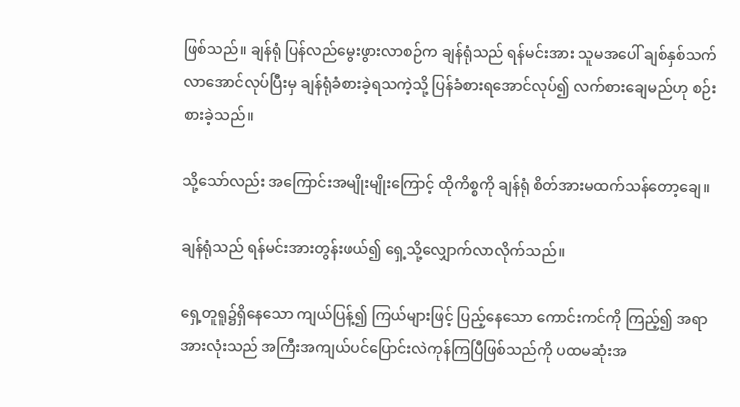ဖြစ်သည်။ ချန်ရုံ ပြန်လည်မွေးဖွားလာစဉ်က ချန်ရုံသည် ရန်မင်းအား သူမ‌အပေါ် ချစ်နှစ်သက်လာအောင်လုပ်ပြီးမှ ချန်ရုံခံစားခဲ့ရသကဲ့သို့ ပြန်ခံစားရအောင်လုပ်‌၍ လက်စားချေမည်ဟု စဉ်းစားခဲ့သည်။

သို့သော်လည်း အကြောင်းအမျိုးမျိုးကြောင့် ထိုကိစ္စကို ချန်ရုံ စိတ်အားမထက်သန်တော့ချေ။

ချန်ရုံသည် ရန်မင်းအားတွန်းဖယ်၍ ရှေ့သို့လျှောက်လာလိုက်သည်။

ရှေ့တူရူ၌ရှိနေသော ကျယ်ပြန့်၍ ကြယ်များဖြင့် ပြည့်နေသော ကောင်းကင်ကို ကြည့်၍ အရာအားလုံးသည် အကြီးအကျယ်ပင်ပြောင်းလဲကုန်ကြပြီဖြစ်သည်ကို ပထမဆုံးအ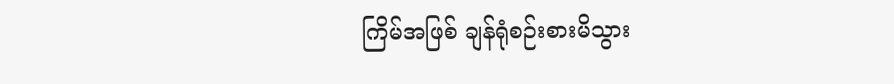ကြိမ်အဖြစ် ချန်ရုံစဉ်းစားမိသွား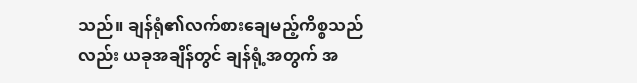သည်။ ချန်ရုံ၏လက်စားချေမည့်ကိစ္စသည်လည်း ယခုအချိန်တွင် ချန်ရုံ့အတွက် အ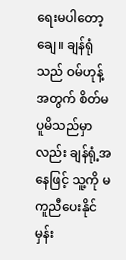ရေးမပါတော့ချေ။ ချန်ရုံသည် ဝမ်ဟုန့်အတွက် စိတ်မပူမိသည်မှာလည်း ချန်ရုံ့အနေဖြင့် သူ့ကို မကူညီပေးနိုင်မှန်း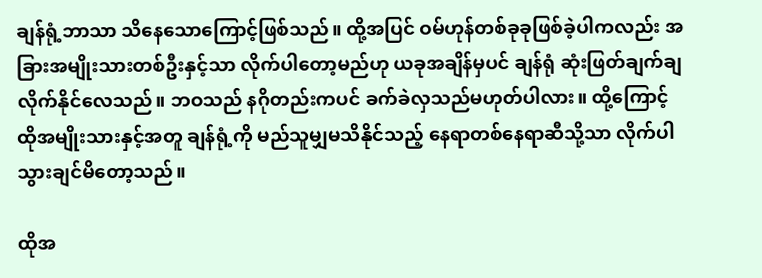ချန်ရုံ့ဘာသာ သိနေသောကြောင့်ဖြစ်သည်။ ထို့အပြင် ဝမ်ဟုန်တစ်ခုခုဖြစ်ခဲ့ပါကလည်း အခြားအမျိုးသားတစ်ဦးနှင့်သာ လိုက်ပါတော့မည်ဟု ယခုအချိန်မှပင် ချန်ရုံ ဆုံးဖြတ်ချက်ချလိုက်နိုင်လေသည်။ ဘဝသည် နဂိုတည်းကပင် ခက်ခဲလှသည်မဟုတ်ပါလား။ ထို့ကြောင့် ထိုအမျိုးသားနှင့်အတူ ချန်ရုံ့ကို မည်သူမျှမသိနိုင်သည့် နေရာတစ်နေရာဆီသို့သာ လိုက်ပါသွားချင်မိတော့သည်။

ထိုအ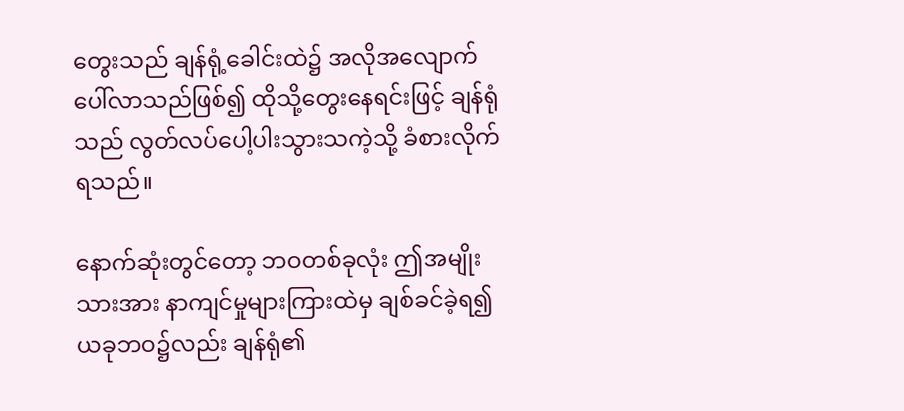တွေးသည် ချန်ရုံ့ခေါင်းထဲ၌ အလိုအလျောက်ပေါ်လာသည်ဖြစ်၍ ထိုသို့တွေးနေရင်းဖြင့် ချန်ရုံသည် လွတ်လပ်ပေါ့ပါးသွားသကဲ့သို့ ခံစားလိုက်ရသည်။

နောက်ဆုံးတွင်တော့ ဘဝတစ်ခုလုံး ဤအမျိုးသားအား နာကျင်မှုများကြားထဲမှ ချစ်ခင်ခဲ့ရ၍ ယခုဘဝ၌လည်း ချန်ရုံ၏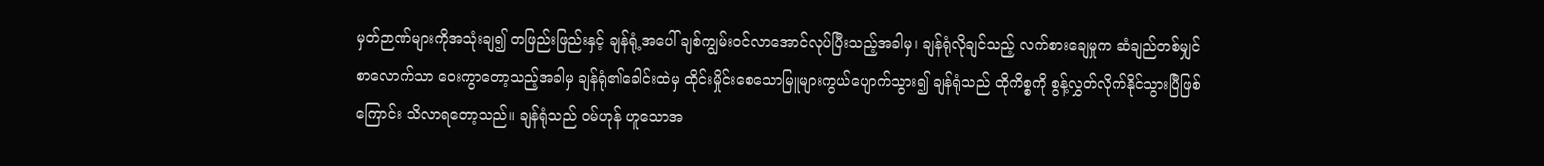မှတ်ဉာဏ်များကိုအသုံးချ၍ တဖြည်းဖြည်းနှင့် ချန်ရုံ့အပေါ် ချစ်ကျွမ်းဝင်လာအောင်လုပ်ပြီးသည့်အခါမှ၊ ချန်ရုံလိုချင်သည့် လက်စားချေမှုက ဆံချည်တစ်မျှင်စာလောက်သာ ဝေးကွာတော့သည့်အခါမှ ချန်ရုံ၏ခေါင်းထဲမှ ထိုင်းမှိုင်းစေသောမြူများကွယ်ပျောက်သွား၍ ချန်ရုံသည် ထိုကိစ္စကို စွန့်လွှတ်လိုက်နိုင်သွားပြီဖြစ်ကြောင်း သိလာရတော့သည်။ ချန်ရုံသည် ဝမ်ဟုန် ဟူသောအ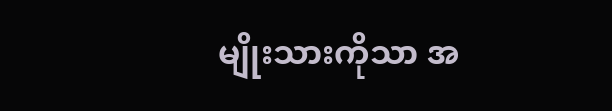မျိုးသားကိုသာ အ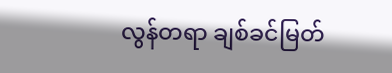လွန်တရာ ချစ်ခင်မြတ်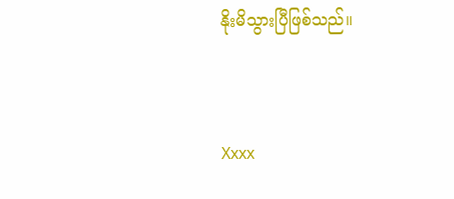နိုးမိသွားပြီဖြစ်သည်။


Xxxx